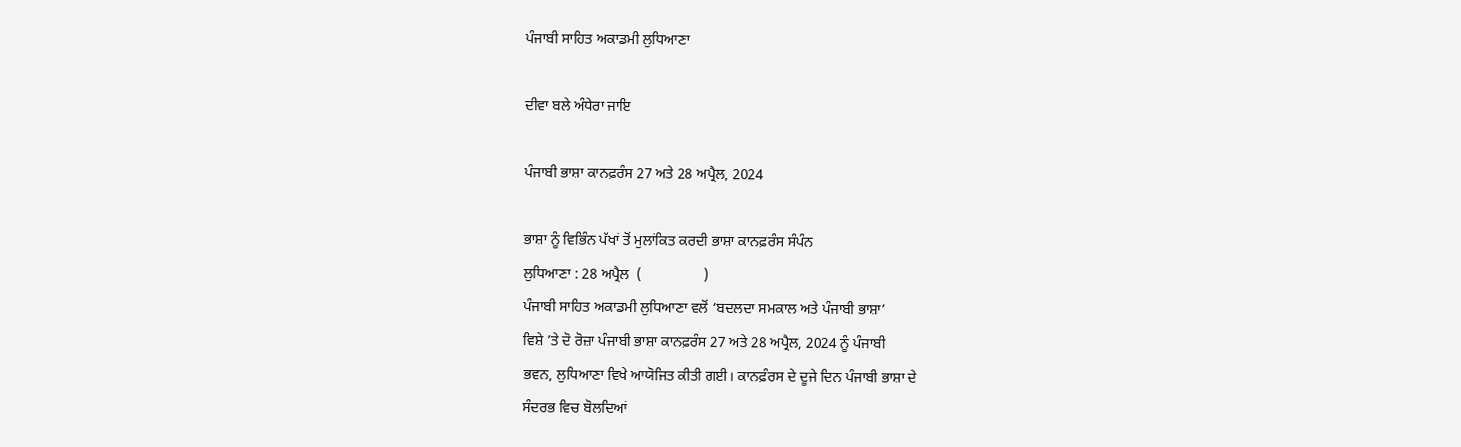ਪੰਜਾਬੀ ਸਾਹਿਤ ਅਕਾਡਮੀ ਲੁਧਿਆਣਾ

ਦੀਵਾ ਬਲੇ ਅੰਧੇਰਾ ਜਾਇ

ਪੰਜਾਬੀ ਭਾਸ਼ਾ ਕਾਨਫ਼ਰੰਸ 27 ਅਤੇ 28 ਅਪ੍ਰੈਲ, 2024

ਭਾਸ਼ਾ ਨੂੰ ਵਿਭਿੰਨ ਪੱਖਾਂ ਤੋਂ ਮੁਲਾਂਕਿਤ ਕਰਦੀ ਭਾਸ਼ਾ ਕਾਨਫ਼ਰੰਸ ਸੰਪੰਨ
ਲੁਧਿਆਣਾ : 28 ਅਪ੍ਰੈਲ  (                 )
ਪੰਜਾਬੀ ਸਾਹਿਤ ਅਕਾਡਮੀ ਲੁਧਿਆਣਾ ਵਲੋਂ ‘ਬਦਲਦਾ ਸਮਕਾਲ ਅਤੇ ਪੰਜਾਬੀ ਭਾਸ਼ਾ’
ਵਿਸ਼ੇ ’ਤੇ ਦੋ ਰੋਜ਼ਾ ਪੰਜਾਬੀ ਭਾਸ਼ਾ ਕਾਨਫ਼ਰੰਸ 27 ਅਤੇ 28 ਅਪ੍ਰੈਲ, 2024 ਨੂੰ ਪੰਜਾਬੀ
ਭਵਨ, ਲੁਧਿਆਣਾ ਵਿਖੇ ਆਯੋਜਿਤ ਕੀਤੀ ਗਈ। ਕਾਨਫ਼ੰਰਸ ਦੇ ਦੂਜੇ ਦਿਨ ਪੰਜਾਬੀ ਭਾਸ਼ਾ ਦੇ
ਸੰਦਰਭ ਵਿਚ ਬੋਲਦਿਆਂ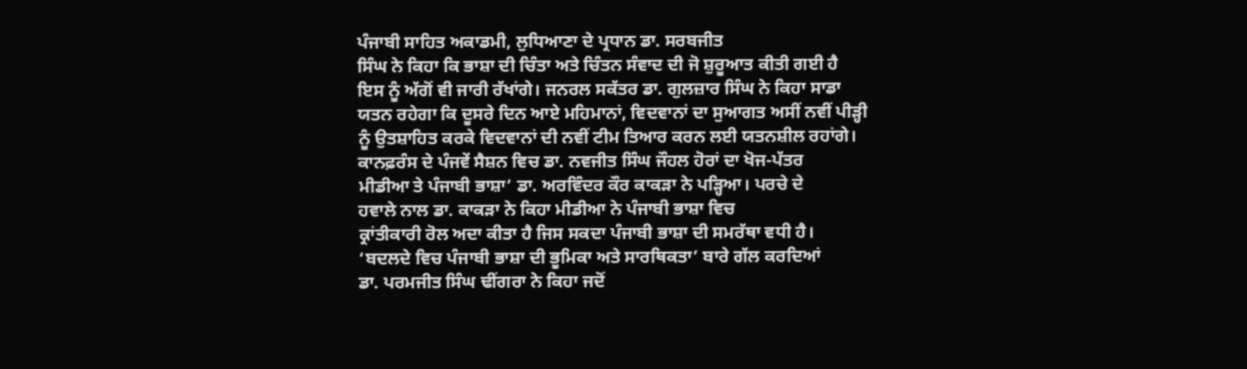ਪੰਜਾਬੀ ਸਾਹਿਤ ਅਕਾਡਮੀ, ਲੁਧਿਆਣਾ ਦੇ ਪ੍ਰਧਾਨ ਡਾ. ਸਰਬਜੀਤ
ਸਿੰਘ ਨੇ ਕਿਹਾ ਕਿ ਭਾਸ਼ਾ ਦੀ ਚਿੰਤਾ ਅਤੇ ਚਿੰਤਨ ਸੰਵਾਦ ਦੀ ਜੋ ਸ਼ੁਰੂਆਤ ਕੀਤੀ ਗਈ ਹੈ
ਇਸ ਨੂੰ ਅੱਗੋਂ ਵੀ ਜਾਰੀ ਰੱਖਾਂਗੇ। ਜਨਰਲ ਸਕੱਤਰ ਡਾ. ਗੁਲਜ਼ਾਰ ਸਿੰਘ ਨੇ ਕਿਹਾ ਸਾਡਾ
ਯਤਨ ਰਹੇਗਾ ਕਿ ਦੂਸਰੇ ਦਿਨ ਆਏ ਮਹਿਮਾਨਾਂ, ਵਿਦਵਾਨਾਂ ਦਾ ਸੁਆਗਤ ਅਸੀਂ ਨਵੀਂ ਪੀੜ੍ਹੀ
ਨੂੰ ਉਤਸ਼ਾਹਿਤ ਕਰਕੇ ਵਿਦਵਾਨਾਂ ਦੀ ਨਵੀਂ ਟੀਮ ਤਿਆਰ ਕਰਨ ਲਈ ਯਤਨਸ਼ੀਲ ਰਹਾਂਗੇ।
ਕਾਨਫ਼ਰੰਸ ਦੇ ਪੰਜਵੇਂ ਸੈਸ਼ਨ ਵਿਚ ਡਾ. ਨਵਜੀਤ ਸਿੰਘ ਜੌਹਲ ਹੋਰਾਂ ਦਾ ਖੋਜ-ਪੱਤਰ
ਮੀਡੀਆ ਤੇ ਪੰਜਾਬੀ ਭਾਸ਼ਾ’ ਡਾ. ਅਰਵਿੰਦਰ ਕੌਰ ਕਾਕੜਾ ਨੇ ਪੜ੍ਹਿਆ। ਪਰਚੇ ਦੇ
ਹਵਾਲੇ ਨਾਲ ਡਾ. ਕਾਕੜਾ ਨੇ ਕਿਹਾ ਮੀਡੀਆ ਨੇ ਪੰਜਾਬੀ ਭਾਸ਼ਾ ਵਿਚ
ਕ੍ਰਾਂਤੀਕਾਰੀ ਰੋਲ ਅਦਾ ਕੀਤਾ ਹੈ ਜਿਸ ਸਕਦਾ ਪੰਜਾਬੀ ਭਾਸ਼ਾ ਦੀ ਸਮਰੱਥਾ ਵਧੀ ਹੈ।
‘ਬਦਲਦੇ ਵਿਚ ਪੰਜਾਬੀ ਭਾਸ਼ਾ ਦੀ ਭੂਮਿਕਾ ਅਤੇ ਸਾਰਥਿਕਤਾ’ ਬਾਰੇ ਗੱਲ ਕਰਦਿਆਂ
ਡਾ. ਪਰਮਜੀਤ ਸਿੰਘ ਢੀਂਗਰਾ ਨੇ ਕਿਹਾ ਜਦੋਂ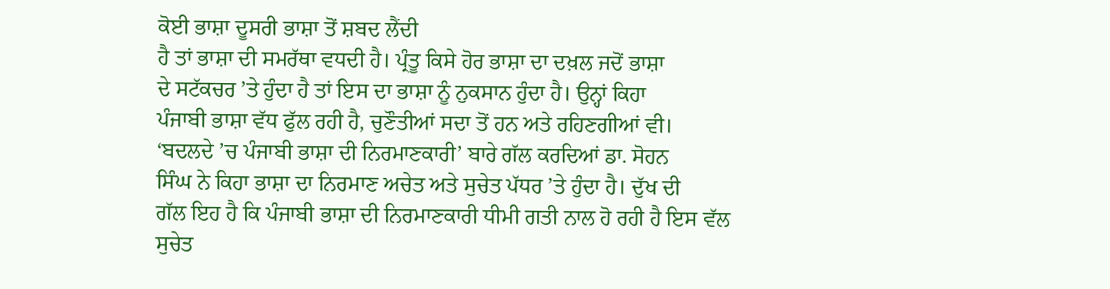ਕੋਈ ਭਾਸ਼ਾ ਦੂਸਰੀ ਭਾਸ਼ਾ ਤੋਂ ਸ਼ਬਦ ਲੈਂਦੀ
ਹੈ ਤਾਂ ਭਾਸ਼ਾ ਦੀ ਸਮਰੱਥਾ ਵਧਦੀ ਹੈ। ਪ੍ਰੰਤੂ ਕਿਸੇ ਹੋਰ ਭਾਸ਼ਾ ਦਾ ਦਖ਼ਲ ਜਦੋਂ ਭਾਸ਼ਾ
ਦੇ ਸਟੱਕਚਰ ’ਤੇ ਹੁੰਦਾ ਹੈ ਤਾਂ ਇਸ ਦਾ ਭਾਸ਼ਾ ਨੂੰ ਨੁਕਸਾਨ ਹੁੰਦਾ ਹੈ। ਉਨ੍ਹਾਂ ਕਿਹਾ
ਪੰਜਾਬੀ ਭਾਸ਼ਾ ਵੱਧ ਫੁੱਲ ਰਹੀ ਹੈ, ਚੁਣੌਤੀਆਂ ਸਦਾ ਤੋਂ ਹਨ ਅਤੇ ਰਹਿਣਗੀਆਂ ਵੀ।
‘ਬਦਲਦੇ ’ਚ ਪੰਜਾਬੀ ਭਾਸ਼ਾ ਦੀ ਨਿਰਮਾਣਕਾਰੀ’ ਬਾਰੇ ਗੱਲ ਕਰਦਿਆਂ ਡਾ. ਸੋਹਨ
ਸਿੰਘ ਨੇ ਕਿਹਾ ਭਾਸ਼ਾ ਦਾ ਨਿਰਮਾਣ ਅਚੇਤ ਅਤੇ ਸੁਚੇਤ ਪੱਧਰ ’ਤੇ ਹੁੰਦਾ ਹੈ। ਦੁੱਖ ਦੀ
ਗੱਲ ਇਹ ਹੈ ਕਿ ਪੰਜਾਬੀ ਭਾਸ਼ਾ ਦੀ ਨਿਰਮਾਣਕਾਰੀ ਧੀਮੀ ਗਤੀ ਨਾਲ ਹੋ ਰਹੀ ਹੈ ਇਸ ਵੱਲ
ਸੁਚੇਤ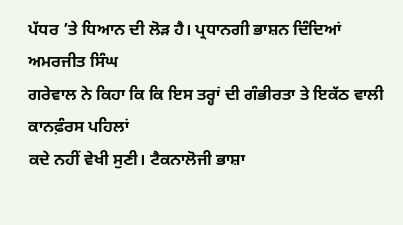ਪੱਧਰ ’ਤੇ ਧਿਆਨ ਦੀ ਲੋੜ ਹੈ। ਪ੍ਰਧਾਨਗੀ ਭਾਸ਼ਨ ਦਿੰਦਿਆਂ ਅਮਰਜੀਤ ਸਿੰਘ
ਗਰੇਵਾਲ ਨੇ ਕਿਹਾ ਕਿ ਕਿ ਇਸ ਤਰ੍ਹਾਂ ਦੀ ਗੰਭੀਰਤਾ ਤੇ ਇਕੱਠ ਵਾਲੀ ਕਾਨਫ਼ੰਰਸ ਪਹਿਲਾਂ
ਕਦੇ ਨਹੀਂ ਵੇਖੀ ਸੁਣੀ। ਟੈਕਨਾਲੋਜੀ ਭਾਸ਼ਾ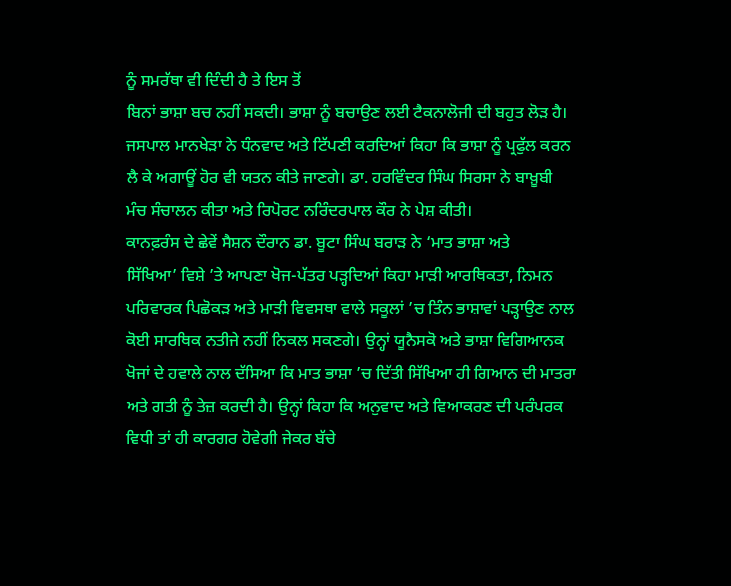ਨੂੰ ਸਮਰੱਥਾ ਵੀ ਦਿੰਦੀ ਹੈ ਤੇ ਇਸ ਤੋਂ
ਬਿਨਾਂ ਭਾਸ਼ਾ ਬਚ ਨਹੀਂ ਸਕਦੀ। ਭਾਸ਼ਾ ਨੂੰ ਬਚਾਉਣ ਲਈ ਟੈਕਨਾਲੋਜੀ ਦੀ ਬਹੁਤ ਲੋੜ ਹੈ।
ਜਸਪਾਲ ਮਾਨਖੇੜਾ ਨੇ ਧੰਨਵਾਦ ਅਤੇ ਟਿੱਪਣੀ ਕਰਦਿਆਂ ਕਿਹਾ ਕਿ ਭਾਸ਼ਾ ਨੂੰ ਪ੍ਰਫੁੱਲ ਕਰਨ
ਲੈ ਕੇ ਅਗਾਊਂ ਹੋਰ ਵੀ ਯਤਨ ਕੀਤੇ ਜਾਣਗੇ। ਡਾ. ਹਰਵਿੰਦਰ ਸਿੰਘ ਸਿਰਸਾ ਨੇ ਬਾਖ਼ੂਬੀ
ਮੰਚ ਸੰਚਾਲਨ ਕੀਤਾ ਅਤੇ ਰਿਪੋਰਟ ਨਰਿੰਦਰਪਾਲ ਕੌਰ ਨੇ ਪੇਸ਼ ਕੀਤੀ।
ਕਾਨਫ਼ਰੰਸ ਦੇ ਛੇਵੇਂ ਸੈਸ਼ਨ ਦੌਰਾਨ ਡਾ. ਬੂਟਾ ਸਿੰਘ ਬਰਾੜ ਨੇ ‘ਮਾਤ ਭਾਸ਼ਾ ਅਤੇ
ਸਿੱਖਿਆ’ ਵਿਸ਼ੇ ’ਤੇ ਆਪਣਾ ਖੋਜ-ਪੱਤਰ ਪੜ੍ਹਦਿਆਂ ਕਿਹਾ ਮਾੜੀ ਆਰਥਿਕਤਾ, ਨਿਮਨ
ਪਰਿਵਾਰਕ ਪਿਛੋਕੜ ਅਤੇ ਮਾੜੀ ਵਿਵਸਥਾ ਵਾਲੇ ਸਕੂਲਾਂ ’ਚ ਤਿੰਨ ਭਾਸ਼ਾਵਾਂ ਪੜ੍ਹਾਉਣ ਨਾਲ
ਕੋਈ ਸਾਰਥਿਕ ਨਤੀਜੇ ਨਹੀਂ ਨਿਕਲ ਸਕਣਗੇ। ਉਨ੍ਹਾਂ ਯੂਨੈਸਕੋ ਅਤੇ ਭਾਸ਼ਾ ਵਿਗਿਆਨਕ
ਖੋਜਾਂ ਦੇ ਹਵਾਲੇ ਨਾਲ ਦੱਸਿਆ ਕਿ ਮਾਤ ਭਾਸ਼ਾ ’ਚ ਦਿੱਤੀ ਸਿੱਖਿਆ ਹੀ ਗਿਆਨ ਦੀ ਮਾਤਰਾ
ਅਤੇ ਗਤੀ ਨੂੰ ਤੇਜ਼ ਕਰਦੀ ਹੈ। ਉਨ੍ਹਾਂ ਕਿਹਾ ਕਿ ਅਨੁਵਾਦ ਅਤੇ ਵਿਆਕਰਣ ਦੀ ਪਰੰਪਰਕ
ਵਿਧੀ ਤਾਂ ਹੀ ਕਾਰਗਰ ਹੋਵੇਗੀ ਜੇਕਰ ਬੱਚੇ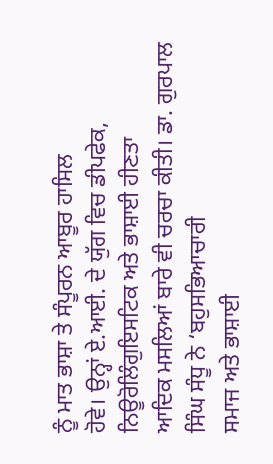ਨੂੰ ਮਾਤ ਭਾਸ਼ਾ ਤੇ ਸੰਪੂਰਨ ਆਬੂਰ ਹਾਸਿਲ
ਹੋਵੇ। ਉਨ੍ਹਾਂ ਏ.ਆਈ. ਦੇ ਯੁੱਗ ਵਿਚ ਡੀਪਫੇਕ, ਨਿਊਰੋਲਿੰਗੁਇਸਟਿਕ ਅਤੇ ਭਾਸ਼ਾਈ ਹੀਣਤਾ
ਆਦਿਕ ਮਸਲਿਆਂ ਬਾਰੇ ਵੀ ਚਰਚਾ ਕੀਤੀ। ਡਾ. ਗੁਰਪਾਲ ਸਿੰਘ ਸੰਧੂ ਨੇ ‘ਬਹੁਸਭਿਆਚਾਰੀ
ਸਮਾਜ ਅਤੇ ਭਾਸ਼ਾਈ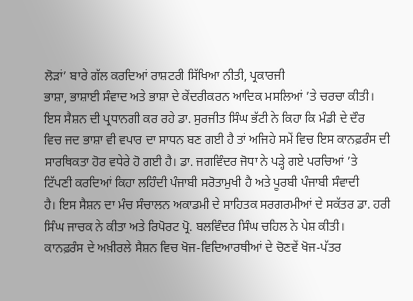ਲੋੜਾਂ’ ਬਾਰੇ ਗੱਲ ਕਰਦਿਆਂ ਰਾਸ਼ਟਰੀ ਸਿੱਖਿਆ ਨੀਤੀ, ਪ੍ਰਕਾਰਜੀ
ਭਾਸ਼ਾ, ਭਾਸ਼ਾਈ ਸੰਵਾਦ ਅਤੇ ਭਾਸ਼ਾ ਦੇ ਕੇਂਦਰੀਕਰਨ ਆਦਿਕ ਮਸਲਿਆਂ ’ਤੇ ਚਰਚਾ ਕੀਤੀ।
ਇਸ ਸੈਸ਼ਨ ਦੀ ਪ੍ਰਧਾਨਗੀ ਕਰ ਰਹੇ ਡਾ. ਸੁਰਜੀਤ ਸਿੰਘ ਭੱਟੀ ਨੇ ਕਿਹਾ ਕਿ ਮੰਡੀ ਦੇ ਦੌਰ
ਵਿਚ ਜਦ ਭਾਸ਼ਾ ਵੀ ਵਪਾਰ ਦਾ ਸਾਧਨ ਬਣ ਗਈ ਹੈ ਤਾਂ ਅਜਿਹੇ ਸਮੇਂ ਵਿਚ ਇਸ ਕਾਨਫ਼ਰੰਸ ਦੀ
ਸਾਰਥਿਕਤਾ ਹੋਰ ਵਧੇਰੇ ਹੋ ਗਈ ਹੈ। ਡਾ. ਜਗਵਿੰਦਰ ਜੋਧਾ ਨੇ ਪੜ੍ਹੇ ਗਏ ਪਰਚਿਆਂ ’ਤੇ
ਟਿੱਪਣੀ ਕਰਦਿਆਂ ਕਿਹਾ ਲਹਿੰਦੀ ਪੰਜਾਬੀ ਸਰੋਤਾਮੁਖੀ ਹੈ ਅਤੇ ਪੂਰਬੀ ਪੰਜਾਬੀ ਸੰਵਾਦੀ
ਹੈ। ਇਸ ਸੈਸ਼ਨ ਦਾ ਮੰਚ ਸੰਚਾਲਨ ਅਕਾਡਮੀ ਦੇ ਸਾਹਿਤਕ ਸਰਗਰਮੀਆਂ ਦੇ ਸਕੱਤਰ ਡਾ. ਹਰੀ
ਸਿੰਘ ਜਾਚਕ ਨੇ ਕੀਤਾ ਅਤੇ ਰਿਪੋਰਟ ਪ੍ਰੋ. ਬਲਵਿੰਦਰ ਸਿੰਘ ਚਹਿਲ ਨੇ ਪੇਸ਼ ਕੀਤੀ।
ਕਾਨਫ਼ਰੰਸ ਦੇ ਅਖ਼ੀਰਲੇ ਸੈਸ਼ਨ ਵਿਚ ਖੋਜ-ਵਿਦਿਆਰਥੀਆਂ ਦੇ ਚੋਣਵੇਂ ਖੋਜ-ਪੱਤਰ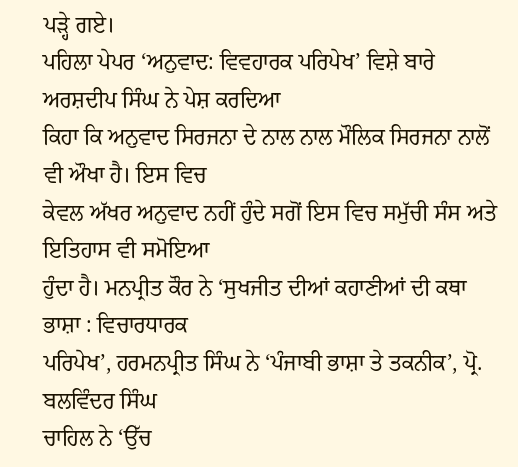ਪੜ੍ਹੇ ਗਏ।
ਪਹਿਲਾ ਪੇਪਰ ‘ਅਨੁਵਾਦ: ਵਿਵਹਾਰਕ ਪਰਿਪੇਖ’ ਵਿਸ਼ੇ ਬਾਰੇ ਅਰਸ਼ਦੀਪ ਸਿੰਘ ਨੇ ਪੇਸ਼ ਕਰਦਿਆ
ਕਿਹਾ ਕਿ ਅਨੁਵਾਦ ਸਿਰਜਨਾ ਦੇ ਨਾਲ ਨਾਲ ਮੌਲਿਕ ਸਿਰਜਨਾ ਨਾਲੋਂ ਵੀ ਔਖਾ ਹੈ। ਇਸ ਵਿਚ
ਕੇਵਲ ਅੱਖਰ ਅਨੁਵਾਦ ਨਹੀਂ ਹੁੰਦੇ ਸਗੋਂ ਇਸ ਵਿਚ ਸਮੁੱਚੀ ਸੰਸ ਅਤੇ ਇਤਿਹਾਸ ਵੀ ਸਮੋਇਆ
ਹੁੰਦਾ ਹੈ। ਮਨਪ੍ਰੀਤ ਕੌਰ ਨੇ ‘ਸੁਖਜੀਤ ਦੀਆਂ ਕਹਾਣੀਆਂ ਦੀ ਕਥਾ ਭਾਸ਼ਾ : ਵਿਚਾਰਧਾਰਕ
ਪਰਿਪੇਖ’, ਹਰਮਨਪ੍ਰੀਤ ਸਿੰਘ ਨੇ ‘ਪੰਜਾਬੀ ਭਾਸ਼ਾ ਤੇ ਤਕਨੀਕ’, ਪ੍ਰੋ. ਬਲਵਿੰਦਰ ਸਿੰਘ
ਚਾਹਿਲ ਨੇ ‘ਉੱਚ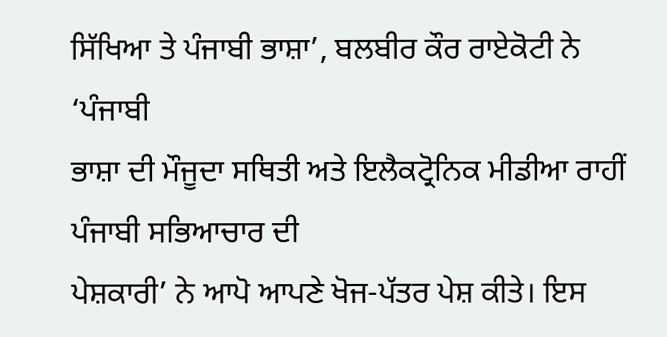ਸਿੱਖਿਆ ਤੇ ਪੰਜਾਬੀ ਭਾਸ਼ਾ’, ਬਲਬੀਰ ਕੌਰ ਰਾਏਕੋਟੀ ਨੇ ‘ਪੰਜਾਬੀ
ਭਾਸ਼ਾ ਦੀ ਮੌਜੂਦਾ ਸਥਿਤੀ ਅਤੇ ਇਲੈਕਟ੍ਰੋਨਿਕ ਮੀਡੀਆ ਰਾਹੀਂ ਪੰਜਾਬੀ ਸਭਿਆਚਾਰ ਦੀ
ਪੇਸ਼ਕਾਰੀ’ ਨੇ ਆਪੋ ਆਪਣੇ ਖੋਜ-ਪੱਤਰ ਪੇਸ਼ ਕੀਤੇ। ਇਸ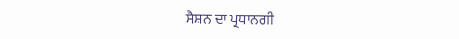ਸੈਸ਼ਨ ਦਾ ਪ੍ਰਧਾਨਗੀ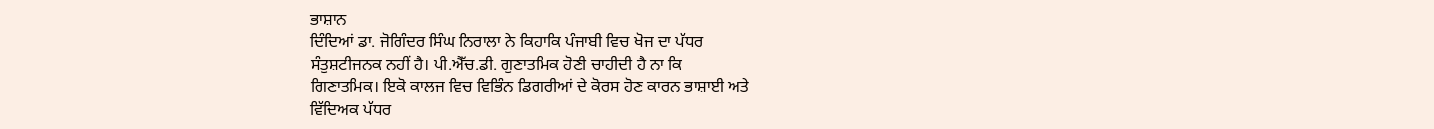ਭਾਸ਼ਾਨ
ਦਿੰਦਿਆਂ ਡਾ. ਜੋਗਿੰਦਰ ਸਿੰਘ ਨਿਰਾਲਾ ਨੇ ਕਿਹਾਕਿ ਪੰਜਾਬੀ ਵਿਚ ਖੋਜ ਦਾ ਪੱਧਰ
ਸੰਤੁਸ਼ਟੀਜਨਕ ਨਹੀਂ ਹੈ। ਪੀ.ਐੱਚ.ਡੀ. ਗੁਣਾਤਮਿਕ ਹੋਣੀ ਚਾਹੀਦੀ ਹੈ ਨਾ ਕਿ
ਗਿਣਾਤਮਿਕ। ਇਕੋ ਕਾਲਜ ਵਿਚ ਵਿਭਿੰਨ ਡਿਗਰੀਆਂ ਦੇ ਕੋਰਸ ਹੋਣ ਕਾਰਨ ਭਾਸ਼ਾਈ ਅਤੇ
ਵਿੱਦਿਅਕ ਪੱਧਰ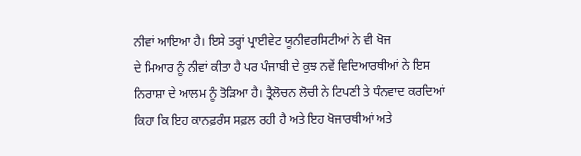ਨੀਵਾਂ ਆਇਆ ਹੈ। ਇਸੇ ਤਰ੍ਹਾਂ ਪ੍ਰਾਈਵੇਟ ਯੂਨੀਵਰਸਿਟੀਆਂ ਨੇ ਵੀ ਖੋਜ
ਦੇ ਮਿਆਰ ਨੂੰ ਨੀਵਾਂ ਕੀਤਾ ਹੈ ਪਰ ਪੰਜਾਬੀ ਦੇ ਕੁਝ ਨਵੇਂ ਵਿਦਿਆਰਥੀਆਂ ਨੇ ਇਸ
ਨਿਰਾਸ਼ਾ ਦੇ ਆਲਮ ਨੂੰ ਤੋੜਿਆ ਹੈ। ਤ੍ਰੈਲੋਚਨ ਲੋਚੀ ਨੇ ਟਿਪਣੀ ਤੇ ਧੰਨਵਾਦ ਕਰਦਿਆਂ
ਕਿਹਾ ਕਿ ਇਹ ਕਾਨਫ਼ਰੰਸ ਸਫ਼ਲ ਰਹੀ ਹੈ ਅਤੇ ਇਹ ਖੋਜਾਰਥੀਆਂ ਅਤੇ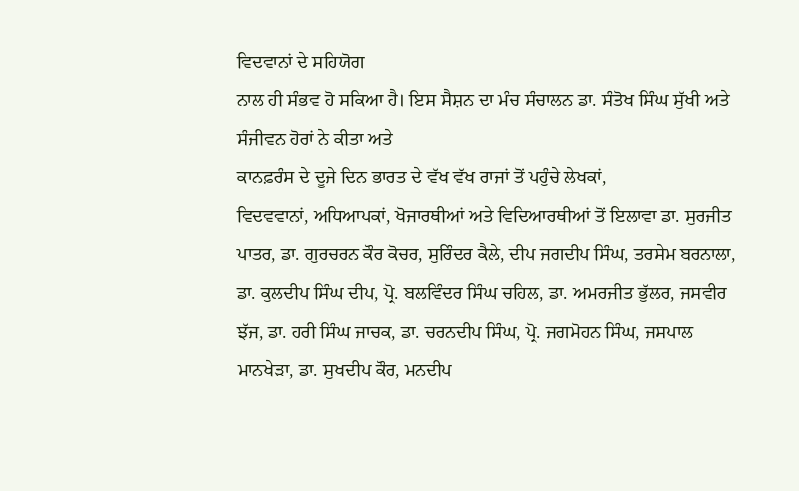ਵਿਦਵਾਨਾਂ ਦੇ ਸਹਿਯੋਗ
ਨਾਲ ਹੀ ਸੰਭਵ ਹੋ ਸਕਿਆ ਹੈ। ਇਸ ਸੈਸ਼ਨ ਦਾ ਮੰਚ ਸੰਚਾਲਨ ਡਾ. ਸੰਤੋਖ ਸਿੰਘ ਸੁੱਖੀ ਅਤੇ
ਸੰਜੀਵਨ ਹੋਰਾਂ ਨੇ ਕੀਤਾ ਅਤੇ
ਕਾਨਫ਼ਰੰਸ ਦੇ ਦੂਜੇ ਦਿਨ ਭਾਰਤ ਦੇ ਵੱਖ ਵੱਖ ਰਾਜਾਂ ਤੋਂ ਪਹੁੰਚੇ ਲੇਖਕਾਂ,
ਵਿਦਵਵਾਨਾਂ, ਅਧਿਆਪਕਾਂ, ਖੋਜਾਰਥੀਆਂ ਅਤੇ ਵਿਦਿਆਰਥੀਆਂ ਤੋਂ ਇਲਾਵਾ ਡਾ. ਸੁਰਜੀਤ
ਪਾਤਰ, ਡਾ. ਗੁਰਚਰਨ ਕੌਰ ਕੋਚਰ, ਸੁਰਿੰਦਰ ਕੈਲੇ, ਦੀਪ ਜਗਦੀਪ ਸਿੰਘ, ਤਰਸੇਮ ਬਰਨਾਲਾ,
ਡਾ. ਕੁਲਦੀਪ ਸਿੰਘ ਦੀਪ, ਪ੍ਰੋ. ਬਲਵਿੰਦਰ ਸਿੰਘ ਚਹਿਲ, ਡਾ. ਅਮਰਜੀਤ ਭੁੱਲਰ, ਜਸਵੀਰ
ਝੱਜ, ਡਾ. ਹਰੀ ਸਿੰਘ ਜਾਚਕ, ਡਾ. ਚਰਨਦੀਪ ਸਿੰਘ, ਪ੍ਰੋ. ਜਗਮੋਹਨ ਸਿੰਘ, ਜਸਪਾਲ
ਮਾਨਖੇੜਾ, ਡਾ. ਸੁਖਦੀਪ ਕੌਰ, ਮਨਦੀਪ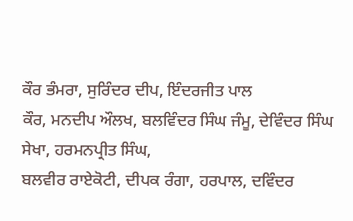ਕੌਰ ਭੰਮਰਾ, ਸੁਰਿੰਦਰ ਦੀਪ, ਇੰਦਰਜੀਤ ਪਾਲ
ਕੌਰ, ਮਨਦੀਪ ਔਲਖ, ਬਲਵਿੰਦਰ ਸਿੰਘ ਜੰਮੂ, ਦੇਵਿੰਦਰ ਸਿੰਘ ਸੇਖਾ, ਹਰਮਨਪ੍ਰੀਤ ਸਿੰਘ,
ਬਲਵੀਰ ਰਾਏਕੋਟੀ, ਦੀਪਕ ਰੰਗਾ, ਹਰਪਾਲ, ਦਵਿੰਦਰ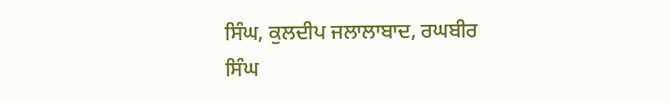ਸਿੰਘ, ਕੁਲਦੀਪ ਜਲਾਲਾਬਾਦ, ਰਘਬੀਰ
ਸਿੰਘ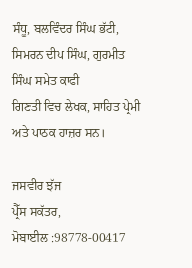ਸੰਧੂ, ਬਲਵਿੰਦਰ ਸਿੰਘ ਭੱਟੀ, ਸਿਮਰਨ ਦੀਪ ਸਿੰਘ, ਗੁਰਮੀਤ ਸਿੰਘ ਸਮੇਤ ਕਾਫੀ
ਗਿਣਤੀ ਵਿਚ ਲੇਖਕ, ਸਾਹਿਤ ਪ੍ਰੇਮੀ ਅਤੇ ਪਾਠਕ ਹਾਜ਼ਰ ਸਨ।

ਜਸਵੀਰ ਝੱਜ
ਪ੍ਰੈੱਸ ਸਕੱਤਰ,
ਮੋਬਾਈਲ :98778-00417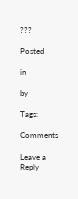???

Posted

in

by

Tags:

Comments

Leave a Reply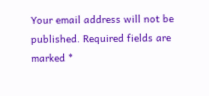Your email address will not be published. Required fields are marked *